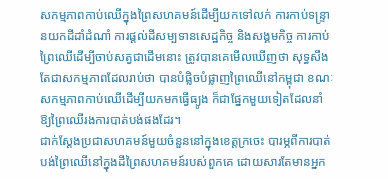សកម្មភាពកាប់ឈើក្នុងព្រៃសហគមន៍ដើម្បីយកទៅលក់ ការកាប់ទន្ទ្រានយកដីដាំដំណាំ ការផ្តល់ដីសម្បទានសេដ្ឋកិច្ច និងសង្គមកិច្ច ការកាប់ព្រៃឈើដើម្បីចាប់សត្វជាដើមនោះ ត្រូវបានគេមើលឃើញថា សុទ្ធសឹងតែជាសកម្មភាពដែលរាប់ថា បានបំផ្លិចបំផ្លាញព្រៃឈើនៅកម្ពុជា ខណៈសកម្មភាពកាប់ឈើដើម្បីយកមកធ្វើធ្យូង ក៏ជាផ្នែកមួយទៀតដែលនាំឱ្យព្រៃឈើរងការបាត់បង់ផងដែរ។
ជាក់ស្តែងប្រជាសហគមន៍មួយចំនួននៅក្នុងខេត្តក្រចេះ បារម្ភពីការបាត់បង់ព្រៃឈើនៅក្នុងដីព្រៃសហគមន៍របស់ពួកគេ ដោយសារតែមានអ្នក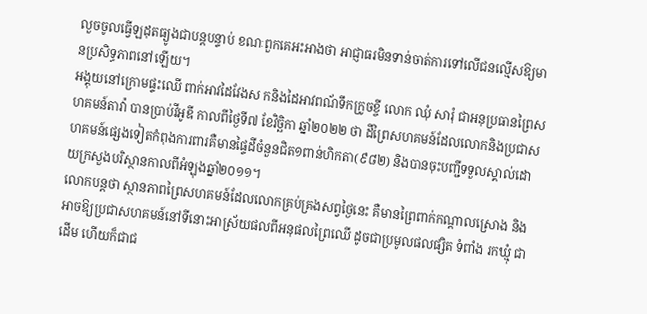លួចចូលធ្វើឡដុតធ្យូងជាបន្តបន្ទាប់ ខណៈពួកគេអះអាងថា អាជ្ញាធរមិនទាន់ចាត់ការទៅលើជនល្មើសឱ្យមានប្រសិទ្ធភាពនៅឡើយ។
អង្គុយនៅក្រោមផ្ទះឈើ ពាក់អាវដៃវែងស កនិងដៃអាវពណ័ទឹកក្រូចខ្ចី លោក ឈុំ សារុំ ជាអនុប្រធានព្រៃសហគមន៍តាវ៉ា បានប្រាប់វីអូឌី កាលពីថ្ងៃទី៧ ខែវិច្ឆិកា ឆ្នាំ២០២២ ថា ដីព្រៃសហគមន៍ដែលលោកនិងប្រជាសហគមន៍ផ្សេងទៀតកំពុងការពារគឺមានផ្ទៃដីចំនួនជិត១ពាន់ហិកតា(៩៨២) និងបានចុះបញ្ជីទទួលស្គាល់ដោយក្រសួងបរិស្ថានកាលពីអំឡុងឆ្នាំ២០១១។
លោកបន្តថា ស្ថានភាពព្រៃសហគមន៍ដែលលោកគ្រប់គ្រងសព្វថ្ងៃនេះ គឺមានព្រៃពាក់កណ្តាលស្រោង និងអាចឱ្យប្រជាសហគមន៍នៅទីនោះអាស្រ័យផលពីអនុផលព្រៃឈើ ដូចជាប្រមូលផលផ្សិត ទំពាំង រកឃ្មុំ ជាដើម ហើយក៏ជាជ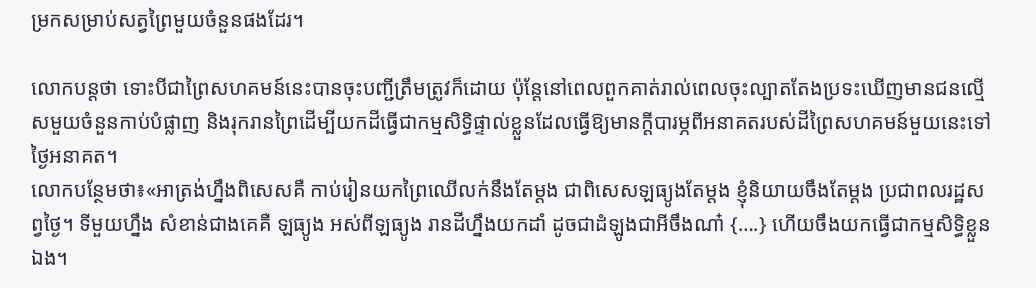ម្រកសម្រាប់សត្វព្រៃមួយចំនួនផងដែរ។

លោកបន្តថា ទោះបីជាព្រៃសហគមន៍នេះបានចុះបញ្ជីត្រឹមត្រូវក៏ដោយ ប៉ុន្តែនៅពេលពួកគាត់រាល់ពេលចុះល្បាតតែងប្រទះឃើញមានជនល្មើសមួយចំនួនកាប់បំផ្លាញ និងរុករានព្រៃដើម្បីយកដីធ្វើជាកម្មសិទ្ធិផ្ទាល់ខ្លួនដែលធ្វើឱ្យមានក្ដីបារម្ភពីអនាគតរបស់ដីព្រៃសហគមន៍មួយនេះទៅថ្ងៃអនាគត។
លោកបន្ថែមថា៖«អាត្រង់ហ្នឹងពិសេសគឺ កាប់រៀនយកព្រៃឈើលក់នឹងតែម្ដង ជាពិសេសឡធ្យូងតែម្ដង ខ្ញុំនិយាយចឹងតែម្ដង ប្រជាពលរដ្ឋសព្វថ្ងៃ។ ទីមួយហ្នឹង សំខាន់ជាងគេគឺ ឡធ្យូង អស់ពីឡធ្យូង រានដីហ្នឹងយកដាំ ដូចជាដំឡូងជាអីចឹងណា៎ {….} ហើយចឹងយកធ្វើជាកម្មសិទ្ធិខ្លួនឯង។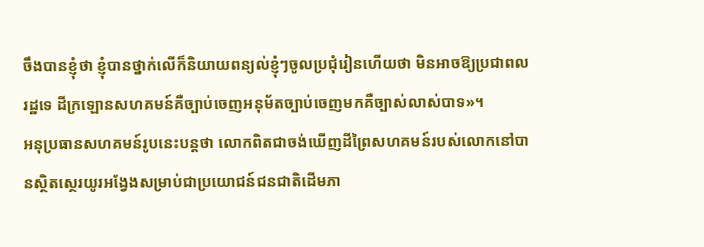ចឹងបានខ្ញុំថា ខ្ញុំបានថ្នាក់លើក៏និយាយពន្យល់ខ្ញុំៗចូលប្រជុំរៀនហើយថា មិនអាចឱ្យប្រជាពលរដ្ឋទេ ដីក្រឡោនសហគមន៍គឺច្បាប់ចេញអនុម័តច្បាប់ចេញមកគឺច្បាស់លាស់បាទ»។
អនុប្រធានសហគមន៍រូបនេះបន្តថា លោកពិតជាចង់ឃើញដីព្រៃសហគមន៍របស់លោកនៅបានស្ថិតស្ថេរយូរអង្វែងសម្រាប់ជាប្រយោជន៍ជនជាតិដើមភា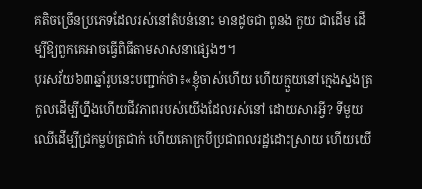គតិចច្រើនប្រភេទដែលរស់នៅតំបន់នោះ មានដូចជា ពូនង កួយ ជាដើម ដើម្បីឱ្យពួកគេអាចធ្វើពិធីតាមសាសនាផ្សេងៗ។
បុរសវ័យ៦៣ឆ្នាំរូបនេះបញ្ជាក់ថា៖«ខ្ញុំចាស់ហើយ ហើយក្មួយនៅក្មេងស្នងត្រកូលដើម្បីហ្នឹងហើយជីវភាពរបស់យើងដែលរស់នៅ ដោយសារអី្វ? ទីមួយឈើដើម្បីជ្រកម្លប់ត្រជាក់ ហើយគោក្របីប្រជាពលរដ្ឋដោះស្រាយ ហើយយើ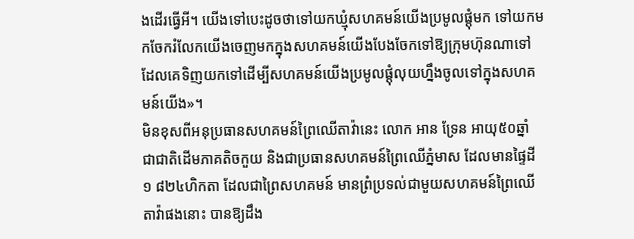ងដើរធ្វើអី។ យើងទៅបេះដូចថាទៅយកឃ្មុំសហគមន៍យើងប្រមូលផ្ដុំមក ទៅយកមកចែករំលែកយើងចេញមកក្នុងសហគមន៍យើងបែងចែកទៅឱ្យក្រុមហ៊ុនណាទៅ ដែលគេទិញយកទៅដើម្បីសហគមន៍យើងប្រមូលផ្ដុំលុយហ្នឹងចូលទៅក្នុងសហគមន៍យើង»។
មិនខុសពីអនុប្រធានសហគមន៍ព្រៃឈើតាវ៉ានេះ លោក អាន ទ្រែន អាយុ៥០ឆ្នាំ ជាជាតិដើមភាគតិចកួយ និងជាប្រធានសហគមន៍ព្រៃឈើភ្នំមាស ដែលមានផ្ទៃដី ១ ៨២៤ហិកតា ដែលជាព្រៃសហគមន៍ មានព្រំប្រទល់ជាមួយសហគមន៍ព្រៃឈើតាវ៉ាផងនោះ បានឱ្យដឹង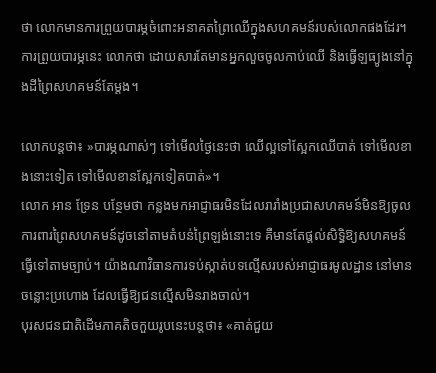ថា លោកមានការព្រួយបារម្ភចំពោះអនាគតព្រៃឈើក្នុងសហគមន៍របស់លោកផងដែរ។ ការព្រួយបារម្ភនេះ លោកថា ដោយសារតែមានអ្នកលួចចូលកាប់ឈើ និងធ្វើឡធ្យូងនៅក្នុងដីព្រៃសហគមន៍តែម្តង។

លោកបន្តថា៖ »បារម្ភណាស់ៗ ទៅមើលថ្ងៃនេះថា ឈើល្អទៅស្អែកឈើបាត់ ទៅមើលខាងនោះទៀត ទៅមើលខានស្អែកទៀតបាត់»។
លោក អាន ទ្រែន បន្ថែមថា កន្លងមកអាជ្ញាធរមិនដែលរារាំងប្រជាសហគមន៍មិនឱ្យចូលការពារព្រៃសហគមន៍ដូចនៅតាមតំបន់ព្រៃឡង់នោះទេ គឺមានតែផ្ដល់សិទ្ធិឱ្យសហគមន៍ធ្វើទៅតាមច្បាប់។ យ៉ាងណាវិធានការទប់ស្កាត់បទល្មើសរបស់អាជ្ញាធរមូលដ្ឋាន នៅមានចន្លោះប្រហោង ដែលធ្វើឱ្យជនល្មើសមិនរាងចាល់។
បុរសជនជាតិដើមភាគតិចកួយរូបនេះបន្តថា៖ «គាត់ជួយ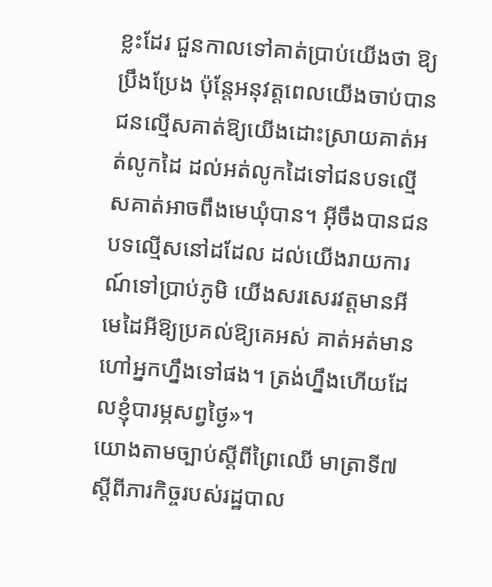ខ្លះដែរ ជួនកាលទៅគាត់ប្រាប់យើងថា ឱ្យប្រឹងប្រែង ប៉ុន្តែអនុវត្តពេលយើងចាប់បានជនល្មើសគាត់ឱ្យយើងដោះស្រាយគាត់អត់លូកដៃ ដល់អត់លូកដៃទៅជនបទល្មើសគាត់អាចពឹងមេឃុំបាន។ អ៊ីចឹងបានជនបទល្មើសនៅដដែល ដល់យើងរាយការណ៍ទៅប្រាប់ភូមិ យើងសរសេរវត្តមានអី មេដៃអីឱ្យប្រគល់ឱ្យគេអស់ គាត់អត់មានហៅអ្នកហ្នឹងទៅផង។ ត្រង់ហ្នឹងហើយដែលខ្ញុំបារម្ភសព្វថ្ងៃ»។
យោងតាមច្បាប់ស្ដីពីព្រៃឈើ មាត្រាទី៧ ស្ដីពីភារកិច្ចរបស់រដ្ឋបាល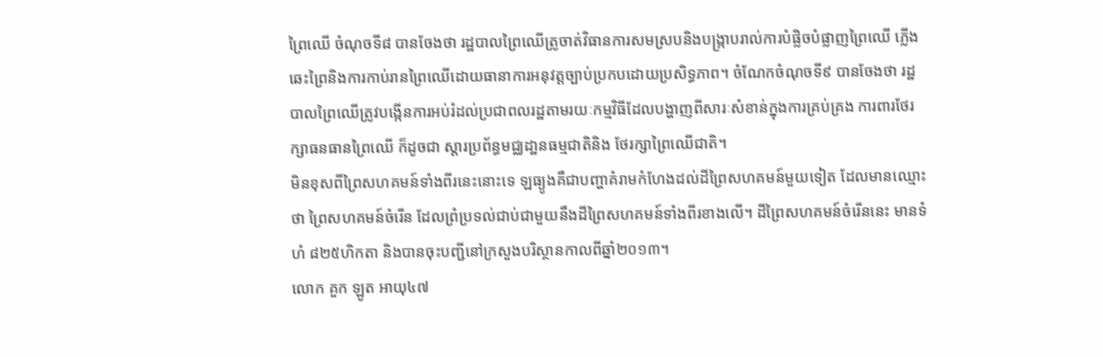ព្រៃឈើ ចំណុចទី៨ បានចែងថា រដ្ឋបាលព្រៃឈើត្រូចាត់វិធានការសមស្របនិងបង្រ្កាបរាល់ការបំផ្លិចបំផ្លាញព្រៃឈើ ភ្លើងឆេះព្រៃនិងការកាប់រានព្រៃឈើដោយធានាការអនុវត្តច្បាប់ប្រកបដោយប្រសិទ្ធភាព។ ចំណែកចំណុចទី៩ បានចែងថា រដ្ឋបាលព្រៃឈើត្រូវបង្កើនការអប់រំដល់ប្រជាពលរដ្ឋតាមរយៈកម្មវិធីដែលបង្ហាញពីសារៈសំខាន់ក្នុងការគ្រប់គ្រង ការពារថែរក្សាធនធានព្រៃឈើ ក៏ដូចជា ស្ដារប្រព័ន្ធមជ្ឈដា្ឋនធម្មជាតិនិង ថែរក្សាព្រៃឈើជាតិ។
មិនខុសពីព្រៃសហគមន៍ទាំងពីរនេះនោះទេ ឡធ្យូងគឺជាបញ្ហាគំរាមកំហែងដល់ដីព្រៃសហគមន៍មួយទៀត ដែលមានឈ្មោះថា ព្រៃសហគមន៍ចំរើន ដែលព្រំប្រទល់ជាប់ជាមួយនឹងដីព្រៃសហគមន៍ទាំងពីរខាងលើ។ ដីព្រៃសហគមន៍ចំរើននេះ មានទំហំ ៨២៥ហិកតា និងបានចុះបញ្ជីនៅក្រសួងបរិស្ថានកាលពីឆ្នាំ២០១៣។
លោក គួក ឡូត អាយុ៤៧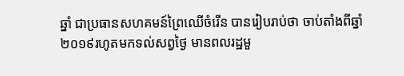ឆ្នាំ ជាប្រធានសហគមន៍ព្រៃឈើចំរើន បានរៀបរាប់ថា ចាប់តាំងពីឆ្នាំ២០១៩រហូតមកទល់សព្វថ្ងៃ មានពលរដ្ឋមួ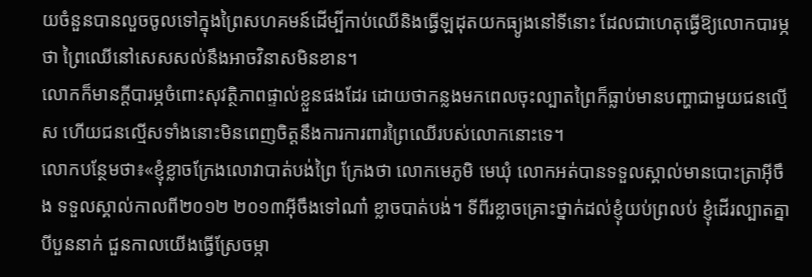យចំនួនបានលួចចូលទៅក្នុងព្រៃសហគមន៍ដើម្បីកាប់ឈើនិងធ្វើឡដុតយកធ្យូងនៅទីនោះ ដែលជាហេតុធ្វើឱ្យលោកបារម្ភថា ព្រៃឈើនៅសេសសល់នឹងអាចវិនាសមិនខាន។
លោកក៏មានក្ដីបារម្ភចំពោះសុវត្ថិភាពផ្ទាល់ខ្លួនផងដែរ ដោយថាកន្លងមកពេលចុះល្បាតព្រៃក៏ធ្លាប់មានបញ្ហាជាមួយជនលើ្មស ហើយជនល្មើសទាំងនោះមិនពេញចិត្តនឹងការការពារព្រៃឈើរបស់លោកនោះទេ។
លោកបន្ថែមថា៖«ខ្ញុំខ្លាចក្រែងលោវាបាត់បង់ព្រៃ ក្រែងថា លោកមេភូមិ មេឃុំ លោកអត់បានទទួលស្គាល់មានបោះត្រាអ៊ីចឹង ទទួលស្គាល់កាលពី២០១២ ២០១៣អ៊ីចឹងទៅណា៎ ខ្លាចបាត់បង់។ ទីពីរខ្លាចគ្រោះថ្នាក់ដល់ខ្ញុំយប់ព្រលប់ ខ្ញុំដើរល្បាតគ្នាបីបួននាក់ ជួនកាលយើងធ្វើស្រែចម្កា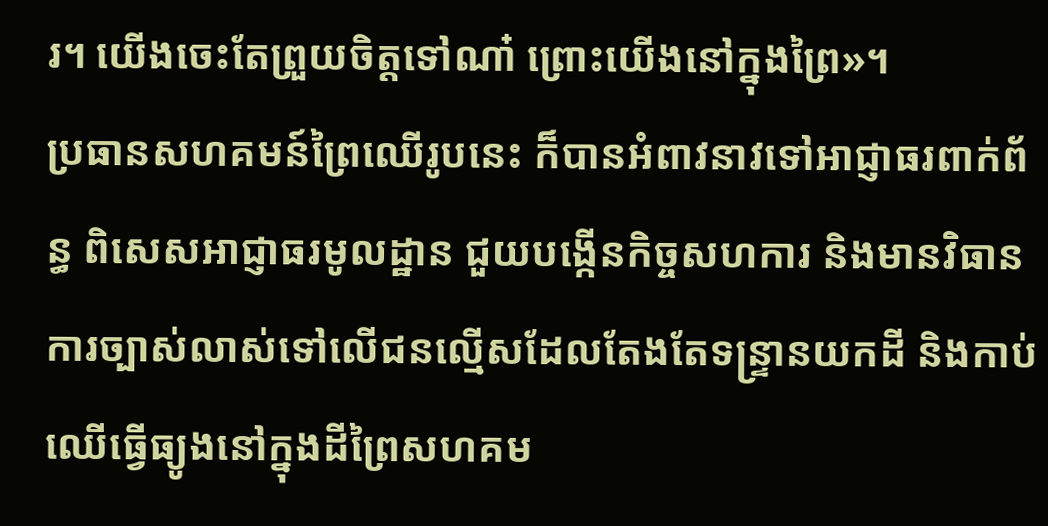រ។ យើងចេះតែព្រួយចិត្តទៅណា៎ ព្រោះយើងនៅក្នុងព្រៃ»។
ប្រធានសហគមន៍ព្រៃឈើរូបនេះ ក៏បានអំពាវនាវទៅអាជ្ញាធរពាក់ព័ន្ធ ពិសេសអាជ្ញាធរមូលដ្ឋាន ជួយបង្កើនកិច្ចសហការ និងមានវិធានការច្បាស់លាស់ទៅលើជនល្មើសដែលតែងតែទន្ទ្រានយកដី និងកាប់ឈើធ្វើធ្យូងនៅក្នុងដីព្រៃសហគម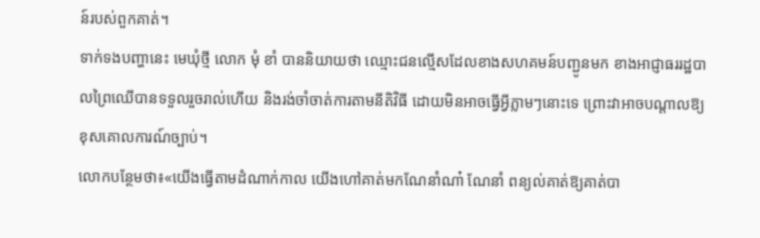ន៍របស់ពួកគាត់។
ទាក់ទងបញ្ហានេះ មេឃុំថ្មី លោក មុំ ខាំ បាននិយាយថា ឈ្មោះជនល្មើសដែលខាងសហគមន៍បញ្ជូនមក ខាងអាជ្ញាធររដ្ឋបាលព្រៃឈើបានទទួលរួចរាល់ហើយ និងរង់ចាំចាត់ការតាមនីតិវិធី ដោយមិនអាចធ្វើអ្វីភ្លាមៗនោះទេ ព្រោះវាអាចបណ្ដាលឱ្យខុសគោលការណ៍ច្បាប់។
លោកបន្ថែមថា៖«យើងធ្វើតាមដំណាក់កាល យើងហៅគាត់មកណែនាំណា៎ ណែនាំ ពន្យល់គាត់ឱ្យគាត់បា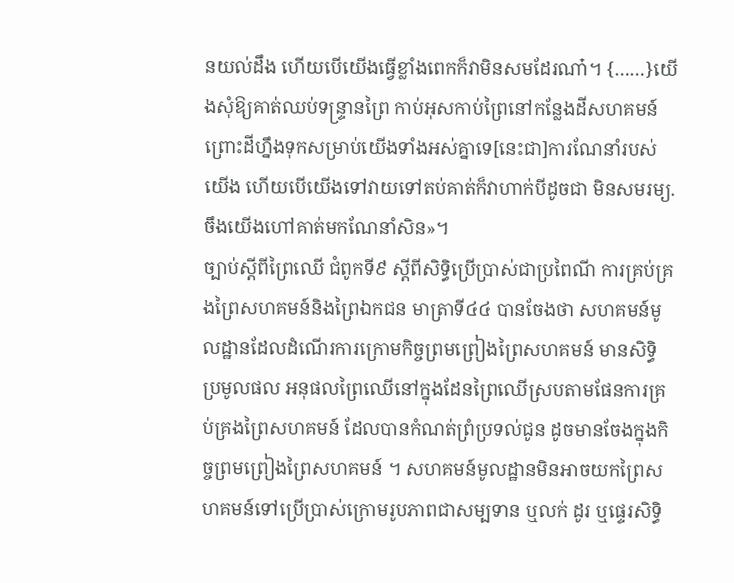នយល់ដឹង ហើយបើយើងធ្វើខ្លាំងពេកក៏វាមិនសមដែរណា៎។ {……}យើងសុំឱ្យគាត់ឈប់ទន្រ្ទានព្រៃ កាប់អុសកាប់ព្រៃនៅកន្លែងដីសហគមន៍ ព្រោះដីហ្នឹងទុកសម្រាប់យើងទាំងអស់គ្នាទេ[នេះជា]ការណែនាំរបស់យើង ហើយបើយើងទៅវាយទៅតប់គាត់ក៏វាហាក់បីដូចជា មិនសមរម្យ. ចឹងយើងហៅគាត់មកណែនាំសិន»។
ច្បាប់ស្ដីពីព្រៃឈើ ជំពូកទី៩ ស្តីពីសិទ្ធិប្រើប្រាស់ជាប្រពៃណី ការគ្រប់គ្រងព្រៃសហគមន៍និងព្រៃឯកជន មាត្រាទី៤៤ បានចែងថា សហគមន៍មូលដ្ឋានដែលដំណើរការក្រោមកិច្ចព្រមព្រៀងព្រៃសហគមន៍ មានសិទ្ធិ ប្រមូលផល អនុផលព្រៃឈើនៅក្នុងដែនព្រៃឈើស្របតាមផែនការគ្រប់គ្រងព្រៃសហគមន៍ ដែលបានកំណត់ព្រំប្រទល់ជូន ដូចមានចែងក្នុងកិច្ចព្រមព្រៀងព្រៃសហគមន៍ ។ សហគមន៍មូលដ្ឋានមិនអាចយកព្រៃសហគមន៍ទៅប្រើប្រាស់ក្រោមរូបភាពជាសម្បទាន ឬលក់ ដូរ ឬផ្ទេរសិទ្ធិ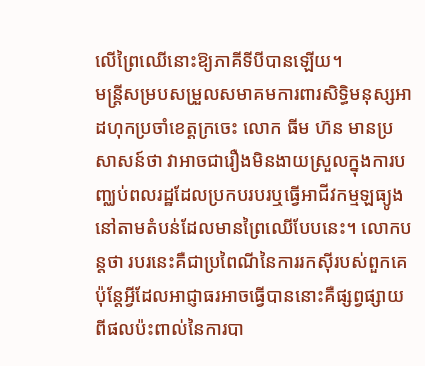លើព្រៃឈើនោះឱ្យភាគីទីបីបានឡើយ។
មន្ត្រីសម្របសម្រួលសមាគមការពារសិទ្ធិមនុស្សអាដហុកប្រចាំខេត្តក្រចេះ លោក ធីម ហ៊ន មានប្រសាសន៍ថា វាអាចជារឿងមិនងាយស្រួលក្នុងការបញ្ឈប់ពលរដ្ឋដែលប្រកបរបរឬធ្វើអាជីវកម្មឡធ្យូងនៅតាមតំបន់ដែលមានព្រៃឈើបែបនេះ។ លោកបន្តថា របរនេះគឺជាប្រពៃណីនៃការរកស៊ីរបស់ពួកគេ ប៉ុន្តែអ្វីដែលអាជ្ញាធរអាចធ្វើបាននោះគឺផ្សព្វផ្សាយពីផលប៉ះពាល់នៃការបា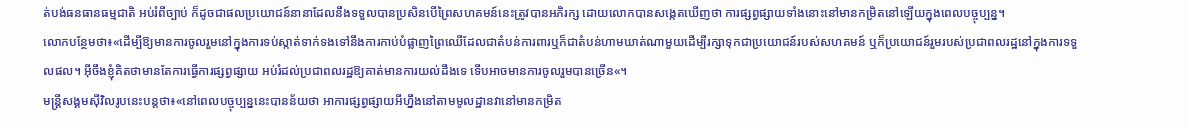ត់បង់ធនធានធម្មជាតិ អប់រំពីច្បាប់ ក៏ដូចជាផលប្រយោជន៍នានាដែលនឹងទទួលបានប្រសិនបើព្រៃសហគមន៍នេះត្រូវបានអភិរក្ស ដោយលោកបានសង្កេតឃើញថា ការផ្សព្វផ្សាយទាំងនោះនៅមានកម្រិតនៅឡើយក្នុងពេលបច្ចុប្បន្ន។
លោកបន្ថែមថា៖«ដើម្បីឱ្យមានការចូលរួមនៅក្នុងការទប់ស្កាត់ទាក់ទងទៅនឹងការកាប់បំផ្លាញព្រៃឈើដែលជាតំបន់ការពារឬក៏ជាតំបន់ហាមឃាត់ណាមួយដើម្បីរក្សាទុកជាប្រយោជន៍របស់សហគមន៍ ឬក៏ប្រយោជន៍រួមរបស់ប្រជាពលរដ្ឋនៅក្នុងការទទួលផល។ អ៊ីចឹងខ្ញុំគិតថាមានតែការធ្វើការផ្សព្វផ្សាយ អប់រំដល់ប្រជាពលរដ្ឋឱ្យគាត់មានការយល់ដឹងទេ ទើបអាចមានការចូលរួមបានច្រើន«។
មន្ត្រីសង្គមស៊ីវិលរូបនេះបន្តថា៖«នៅពេលបច្ចុប្បន្ននេះបានន័យថា អាការផ្សព្វផ្សាយអីហ្នឹងនៅតាមមូលដ្ឋានវានៅមានកម្រិត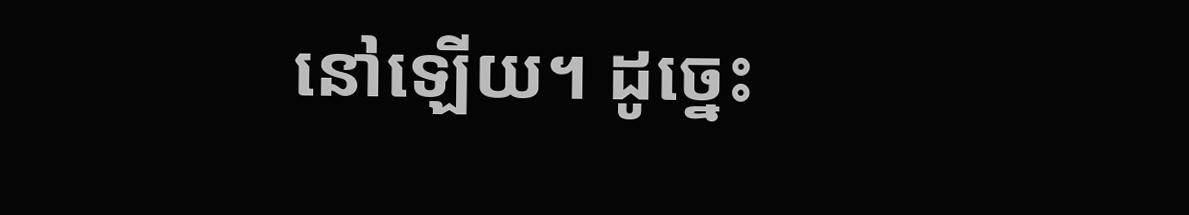នៅឡើយ។ ដូច្នេះ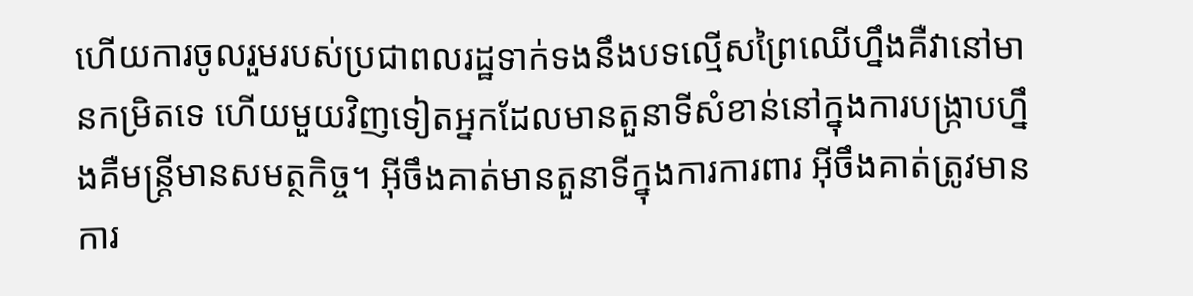ហើយការចូលរួមរបស់ប្រជាពលរដ្ឋទាក់ទងនឹងបទល្មើសព្រៃឈើហ្នឹងគឺវានៅមានកម្រិតទេ ហើយមួយវិញទៀតអ្នកដែលមានតួនាទីសំខាន់នៅក្នុងការបង្រ្កាបហ្នឹងគឺមន្ត្រីមានសមត្ថកិច្ច។ អ៊ីចឹងគាត់មានតួនាទីក្នុងការការពារ អ៊ីចឹងគាត់ត្រូវមានការ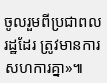ចូលរួមពីប្រជាពលរដ្ឋដែរ ត្រូវមានការសហការគ្នា»៕